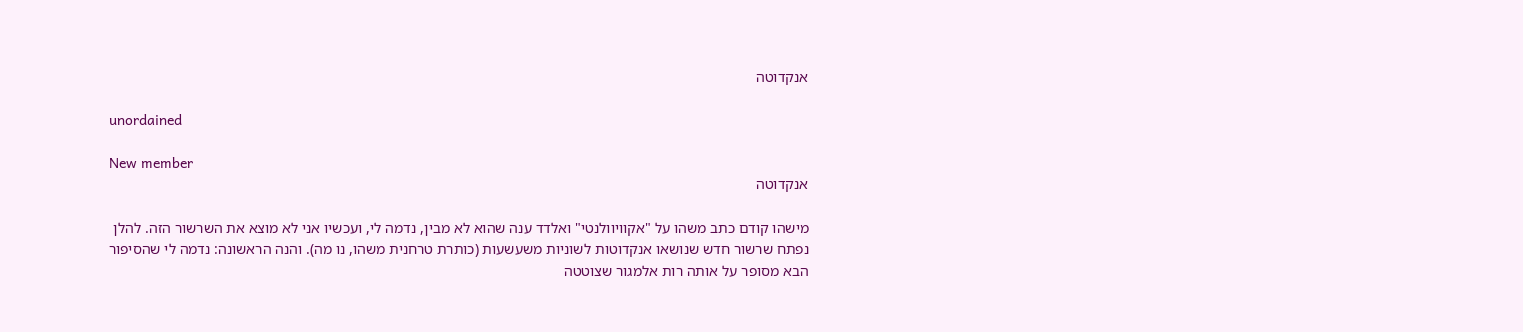אנקדוטה

unordained

New member
אנקדוטה

מישהו קודם כתב משהו על "אקוויוולנטי" ואלדד ענה שהוא לא מבין, נדמה לי, ועכשיו אני לא מוצא את השרשור הזה. להלן נפתח שרשור חדש שנושאו אנקדוטות לשוניות משעשעות (כותרת טרחנית משהו, נו מה). והנה הראשונה: נדמה לי שהסיפור הבא מסופר על אותה רות אלמגור שצוטטה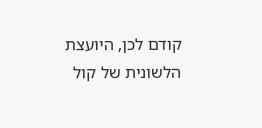קודם לכן, היועצת הלשונית של קול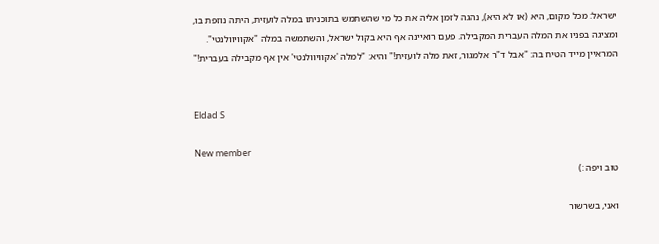ישראל: מכל מקום, היא (או לא היא), נהגה לזמן אליה את כל מי שהשתמש בתוכניתו במלה לועזית, היתה נוזפת בו, ומציגה בפניו את המלה העברית המקבילה. פעם רואיינה אף היא בקול ישראל, והשתמשה במלה "אקוויוולנטי". המראיין מייד הטיח בה: "אבל ד"ר אלמגור, זאת מלה לועזית!" והיא: "למלה 'אקוויוולנטי' אין אף מקבילה בעברית!"


Eldad S

New member
טוב ויפה :)

ואני, בשרשור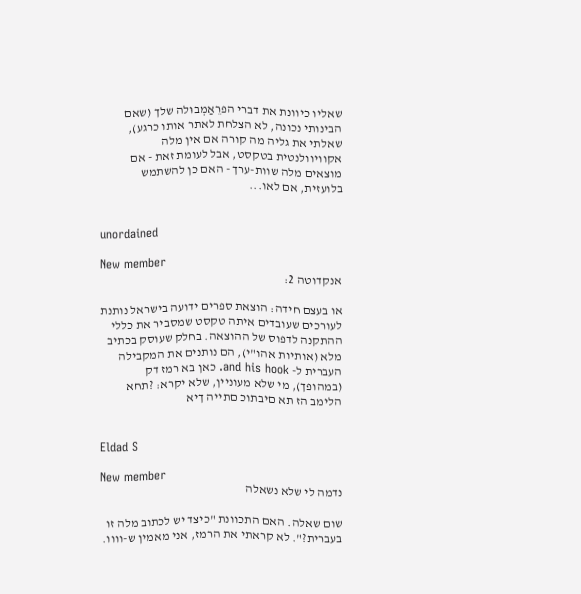שאליו כיוונת את דברי הפרֵאַמְבוּלה שלך (שאם הבינותי נכונה, לא הצלחת לאתר אותו כרגע), שאלתי את גליה מה קורה אם אין מלה אקוויוולנטית בטקסט, אבל לעומת זאת - אם מוצאים מלה שוות-ערך - האם כן להשתמש בלועזית, אם לאו...


unordained

New member
אנקדוטה 2:

או בעצם חידה: הוצאת ספרים ידועה בישראל נותנת לעורכים שעובדים איתה טקסט שמסביר את כללי ההתקנה לדפוס של ההוצאה. בחלק שעוסק בכתיב מלא (אותיות אהו"י), הם נותנים את המקבילה העברית ל- and his hook. כאן בא רמז דק (במהופך), מי שלא מעוניין, שלא יקרא: ?תחא הלימב הז תא םיבתוכ םתייה ךיא


Eldad S

New member
נדמה לי שלא נשאלה

שום שאלה. האם התכוונת "כיצד יש לכתוב מלה זו בעברית?". לא קראתי את הרמז, אני מאמין ש-וווו.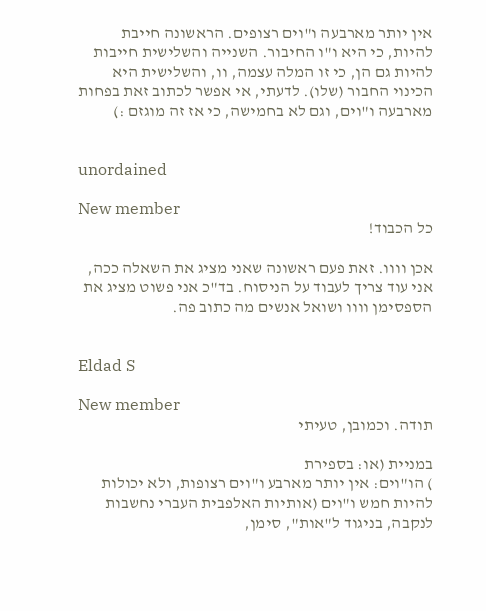אין יותר מארבעה ו"וים רצופים. הראשונה חייבת להיות, כי היא ו"ו החיבור. השנייה והשלישית חייבות להיות גם הן, כי זו המלה עצמה, וו, והשלישית היא הכינוי החבור (שלו). לדעתי, אי אפשר לכתוב זאת בפחות מארבעה ו"וים, וגם לא בחמישה, כי אז זה מוגזם :)


unordained

New member
כל הכבוד!

אכן וווו. זאת פעם ראשונה שאני מציג את השאלה ככה, אני עוד צריך לעבוד על הניסוח. בד"כ אני פשוט מציג את הספסימן וווו ושואל אנשים מה כתוב פה.


Eldad S

New member
תודה. וכמובן, טעיתי

במניית (או: בספירת
) הו"וים: אין יותר מארבע ו"וים רצופות, ולא יכולות להיות חמש ו"וים (אותיות האלפבית העברי נחשבות לנקבה, בניגוד ל"אות", סימן,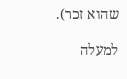שהוא זכר).

למעלה